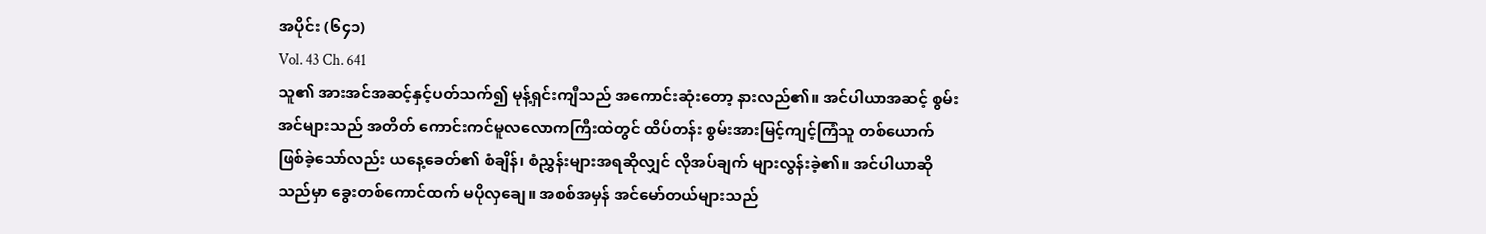အပိုင်း (၆၄၁)
Vol. 43 Ch. 641
သူ၏ အားအင်အဆင့်နှင့်ပတ်သက်၍ မုန့်ရှင်းကျီသည် အကောင်းဆုံးတော့ နားလည်၏။ အင်ပါယာအဆင့် စွမ်းအင်များသည် အတိတ် ကောင်းကင်မူလလောကကြီးထဲတွင် ထိပ်တန်း စွမ်းအားမြင့်ကျင့်ကြံသူ တစ်ယောက် ဖြစ်ခဲ့သော်လည်း ယနေ့ခေတ်၏ စံချိန်၊ စံညွှန်းများအရဆိုလျှင် လိုအပ်ချက် များလွန်းခဲ့၏။ အင်ပါယာဆိုသည်မှာ ခွေးတစ်ကောင်ထက် မပိုလှချေ။ အစစ်အမှန် အင်မော်တယ်များသည်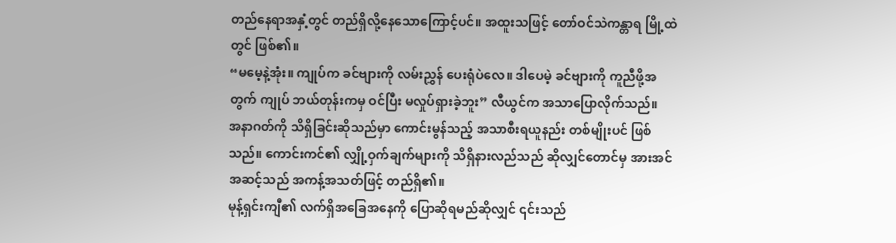တည်နေရာအနှံ့တွင် တည်ရှိလို့နေသောကြောင့်ပင်။ အထူးသဖြင့် တော်ဝင်သဲကန္တာရ မြို့ထဲတွင် ဖြစ်၏။
“မမေ့နဲ့အုံး။ ကျုပ်က ခင်ဗျားကို လမ်းညွှန် ပေးရုံပဲလေ။ ဒါပေမဲ့ ခင်ဗျားကို ကူညီဖို့အတွက် ကျုပ် ဘယ်တုန်းကမှ ဝင်ပြီး မလှုပ်ရှားခဲ့ဘူး” လီယွင်က အသာပြောလိုက်သည်။
အနာဂတ်ကို သိရှိခြင်းဆိုသည်မှာ ကောင်းမွန်သည့် အသာစီးရယူနည်း တစ်မျိုးပင် ဖြစ်သည်။ ကောင်းကင်၏ လျှို့ဝှက်ချက်များကို သိရှိနားလည်သည် ဆိုလျှင်တောင်မှ အားအင်အဆင့်သည် အကန့်အသတ်ဖြင့် တည်ရှိ၏။
မုန့်ရှင်းကျီ၏ လက်ရှိအခြေအနေကို ပြောဆိုရမည်ဆိုလျှင် ၎င်းသည်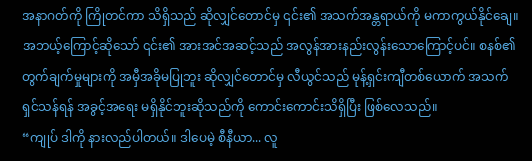အနာဂတ်ကို ကြိုတင်ကာ သိရှိသည် ဆိုလျှင်တောင်မှ ၎င်း၏ အသက်အန္တရာယ်ကို မကာကွယ်နိုင်ချေ။ အဘယ့်ကြောင့်ဆိုသော် ၎င်း၏ အားအင်အဆင့်သည် အလွန်အားနည်းလွန်းသောကြောင့်ပင်။ စနစ်၏ တွက်ချက်မှုများကို အမှီအခိုမပြုဘူး ဆိုလျှင်တောင်မှ လီယွင်သည် မုန့်ရှင်းကျီတစ်ယောက် အသက်ရှင်သန်ရန် အခွင့်အရေး မရှိနိုင်ဘူးဆိုသည်ကို ကောင်းကောင်းသိရှိပြီး ဖြစ်လေသည်။
“ကျုပ် ဒါကို နားလည်ပါတယ်။ ဒါပေမဲ့ စီနီယာ... လူ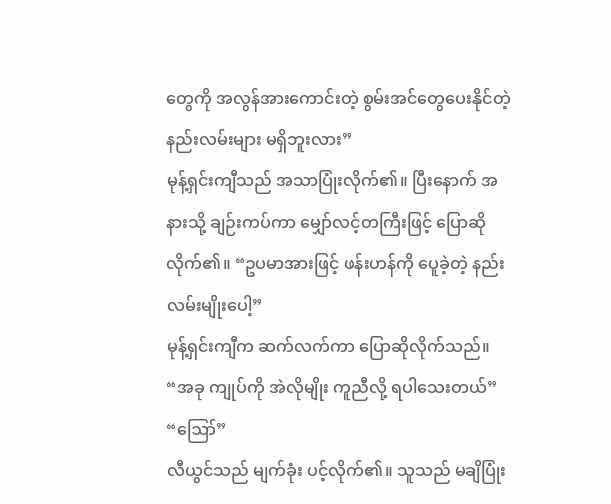တွေကို အလွန်အားကောင်းတဲ့ စွမ်းအင်တွေပေးနိုင်တဲ့ နည်းလမ်းများ မရှိဘူးလား”
မုန့်ရှင်းကျီသည် အသာပြုံးလိုက်၏။ ပြီးနောက် အနားသို့ ချဉ်းကပ်ကာ မျှော်လင့်တကြီးဖြင့် ပြောဆိုလိုက်၏။ “ဥပမာအားဖြင့် ဖန်းဟန်ကို ပေူခဲ့တဲ့ နည်းလမ်းမျိုးပေါ့”
မုန့်ရှင်းကျီက ဆက်လက်ကာ ပြောဆိုလိုက်သည်။ “အခု ကျုပ်ကို အဲလိုမျိုး ကူညီလို့ ရပါသေးတယ်”
“ဪ”
လီယွင်သည် မျက်ခုံး ပင့်လိုက်၏။ သူသည် မချိပြုံး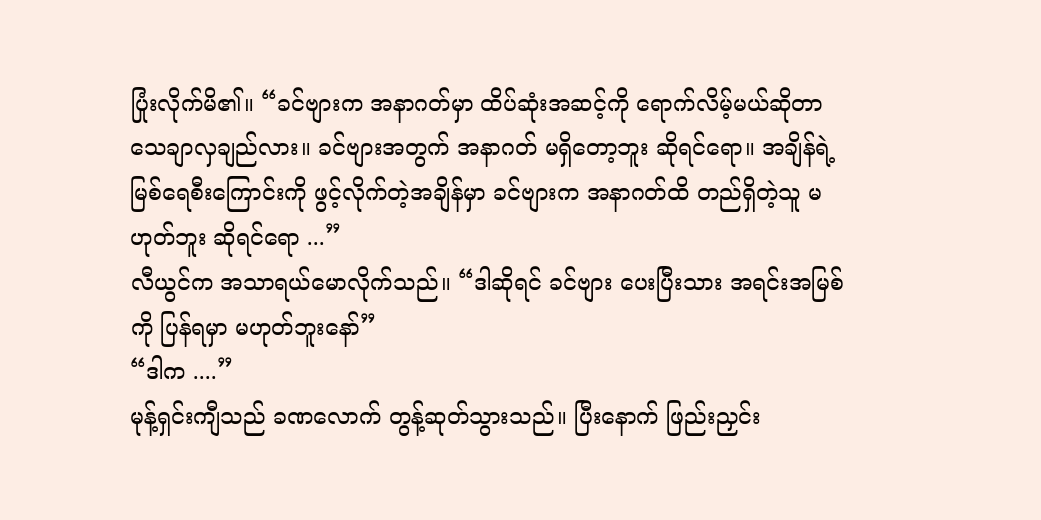ပြုံးလိုက်မိ၏။ “ခင်ဗျားက အနာဂတ်မှာ ထိပ်ဆုံးအဆင့်ကို ရောက်လိမ့်မယ်ဆိုတာ သေချာလှချည်လား။ ခင်ဗျားအတွက် အနာဂတ် မရှိတော့ဘူး ဆိုရင်ရော။ အချိန်ရဲ့မြစ်ရေစီးကြောင်းကို ဖွင့်လိုက်တဲ့အချိန်မှာ ခင်ဗျားက အနာဂတ်ထိ တည်ရှိတဲ့သူ မဟုတ်ဘူး ဆိုရင်ရော ...”
လီယွင်က အသာရယ်မောလိုက်သည်။ “ဒါဆိုရင် ခင်ဗျား ပေးပြီးသား အရင်းအမြစ်ကို ပြန်ရမှာ မဟုတ်ဘူးနော်”
“ဒါက ....”
မုန့်ရှင်းကျီသည် ခဏလောက် တွန့်ဆုတ်သွားသည်။ ပြီးနောက် ဖြည်းညှင်း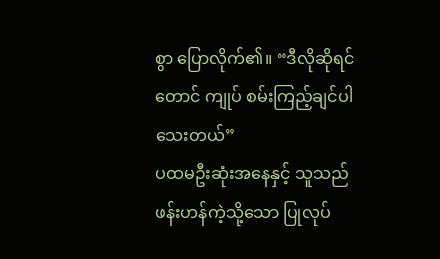စွာ ပြောလိုက်၏။ “ဒီလိုဆိုရင်တောင် ကျုပ် စမ်းကြည့်ချင်ပါသေးတယ်”
ပထမဦးဆုံးအနေနှင့် သူသည် ဖန်းဟန်ကဲ့သို့သော ပြုလုပ်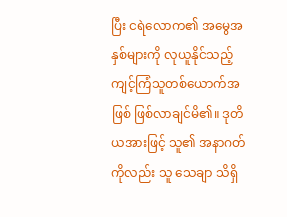ပြီး ငရဲလောက၏ အမွေအနှစ်များကို လုယူနိုင်သည့် ကျင့်ကြံသူတစ်ယောက်အဖြစ် ဖြစ်လာချင်မိ၏။ ဒုတိယအားဖြင့် သူ၏ အနာဂတ်ကိုလည်း သူ သေချာ သိရှိ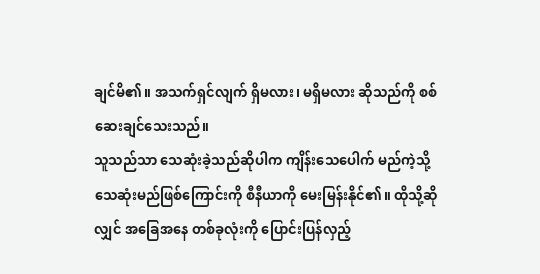ချင်မိ၏။ အသက်ရှင်လျက် ရှိမလား၊ မရှိမလား ဆိုသည်ကို စစ်ဆေးချင်သေးသည်။
သူသည်သာ သေဆုံးခဲ့သည်ဆိုပါက ကျိန်းသေပေါက် မည်ကဲ့သို့ သေဆုံးမည်ဖြစ်ကြောင်းကို စီနီယာကို မေးမြန်းနိုင်၏။ ထိုသို့ဆိုလျှင် အခြေအနေ တစ်ခုလုံးကို ပြောင်းပြန်လှည့်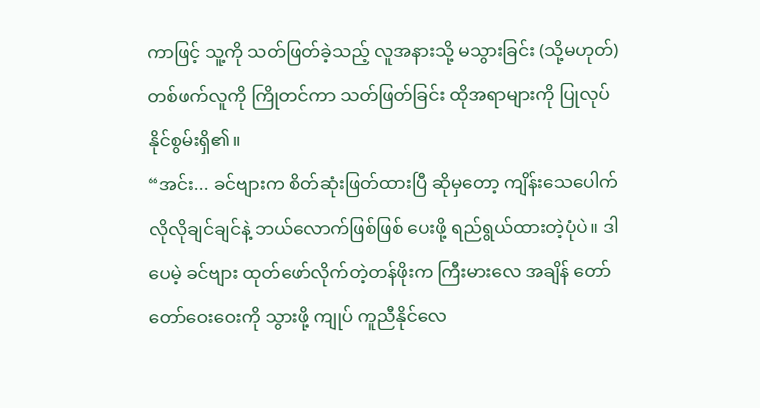ကာဖြင့် သူ့ကို သတ်ဖြတ်ခဲ့သည့် လူအနားသို့ မသွားခြင်း (သို့မဟုတ်) တစ်ဖက်လူကို ကြိုတင်ကာ သတ်ဖြတ်ခြင်း ထိုအရာများကို ပြုလုပ်နိုင်စွမ်းရှိ၏။
“အင်း... ခင်ဗျားက စိတ်ဆုံးဖြတ်ထားပြီ ဆိုမှတော့ ကျိန်းသေပေါက် လိုလိုချင်ချင်နဲ့ ဘယ်လောက်ဖြစ်ဖြစ် ပေးဖို့ ရည်ရွယ်ထားတဲ့ပုံပဲ။ ဒါပေမဲ့ ခင်ဗျား ထုတ်ဖော်လိုက်တဲ့တန်ဖိုးက ကြီးမားလေ အချိန် တော်တော်ဝေးဝေးကို သွားဖို့ ကျုပ် ကူညီနိုင်လေ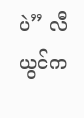ပဲ” လီယွင်က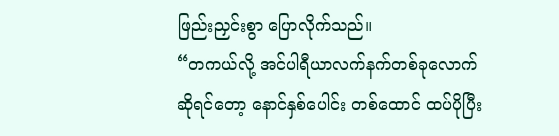ဖြည်းညှင်းစွာ ပြောလိုက်သည်။
“တကယ်လို့ အင်ပါရီယာလက်နက်တစ်ခုလောက်ဆိုရင်တော့ နောင်နှစ်ပေါင်း တစ်ထောင် ထပ်ပိုပြီး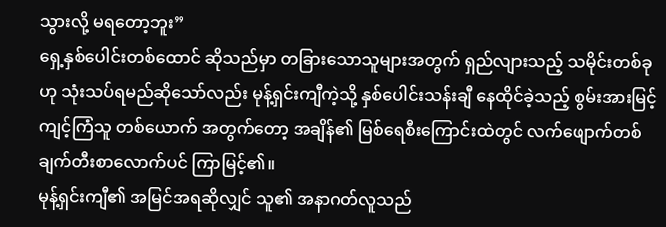သွားလို့ မရတော့ဘူး”
ရှေ့နှစ်ပေါင်းတစ်ထောင် ဆိုသည်မှာ တခြားသောသူများအတွက် ရှည်လျားသည့် သမိုင်းတစ်ခုဟု သုံးသပ်ရမည်ဆိုသော်လည်း မုန့်ရှင်းကျီကဲ့သို့ နှစ်ပေါင်းသန်းချီ နေထိုင်ခဲ့သည့် စွမ်းအားမြင့်ကျင့်ကြံသူ တစ်ယောက် အတွက်တော့ အချိန်၏ မြစ်ရေစီးကြောင်းထဲတွင် လက်ဖျောက်တစ်ချက်တီးစာလောက်ပင် ကြာမြင့်၏။
မုန့်ရှင်းကျီ၏ အမြင်အရဆိုလျှင် သူ၏ အနာဂတ်လူသည်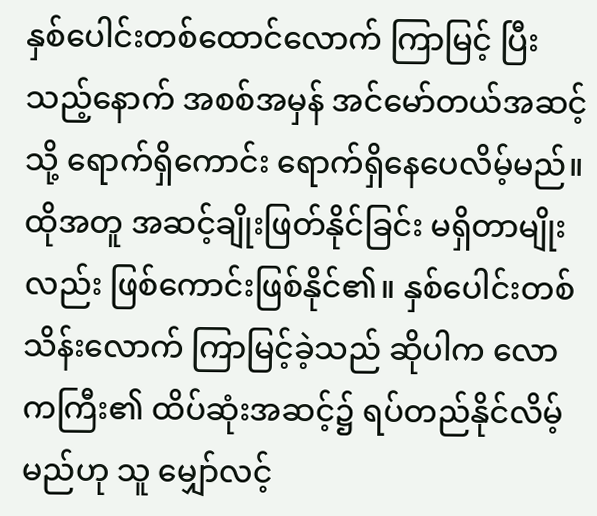နှစ်ပေါင်းတစ်ထောင်လောက် ကြာမြင့် ပြီးသည့်နောက် အစစ်အမှန် အင်မော်တယ်အဆင့်သို့ ရောက်ရှိကောင်း ရောက်ရှိနေပေလိမ့်မည်။ ထိုအတူ အဆင့်ချိုးဖြတ်နိုင်ခြင်း မရှိတာမျိုးလည်း ဖြစ်ကောင်းဖြစ်နိုင်၏။ နှစ်ပေါင်းတစ်သိန်းလောက် ကြာမြင့်ခဲ့သည် ဆိုပါက လောကကြီး၏ ထိပ်ဆုံးအဆင့်၌ ရပ်တည်နိုင်လိမ့်မည်ဟု သူ မျှော်လင့်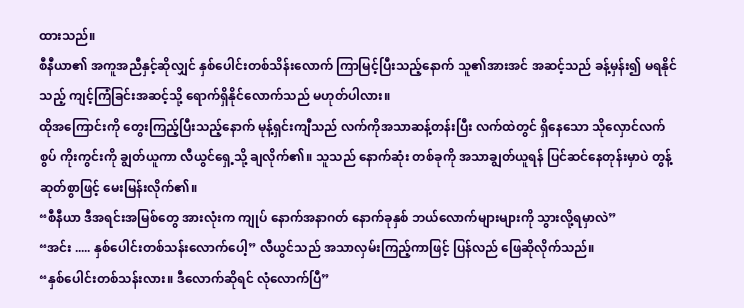ထားသည်။
စီနီယာ၏ အကူအညီနှင့်ဆိုလျှင် နှစ်ပေါင်းတစ်သိန်းလောက် ကြာမြင့်ပြီးသည့်နောက် သူ၏အားအင် အဆင့်သည် ခန့်မှန်း၍ မရနိုင်သည့် ကျင့်ကြံခြင်းအဆင့်သို့ ရောက်ရှိနိုင်လောက်သည် မဟုတ်ပါလား။
ထိုအကြောင်းကို တွေးကြည့်ပြီးသည့်နောက် မုန့်ရှင်းကျီသည် လက်ကိုအသာဆန့်တန်းပြီး လက်ထဲတွင် ရှိနေသော သိုလှောင်လက်စွပ် ကိုးကွင်းကို ချွတ်ယူကာ လီယွင်ရှေ့သို့ ချလိုက်၏။ သူသည် နောက်ဆုံး တစ်ခုကို အသာချွတ်ယူရန် ပြင်ဆင်နေတုန်းမှာပဲ တွန့်ဆုတ်စွာဖြင့် မေးမြန်းလိုက်၏။
“စီနီယာ ဒီအရင်းအမြစ်တွေ အားလုံးက ကျုပ် နောက်အနာဂတ် နောက်ခုနှစ် ဘယ်လောက်များများကို သွားလို့ရမှာလဲ”
“အင်း ..... နှစ်ပေါင်းတစ်သန်းလောက်ပေါ့” လီယွင်သည် အသာလှမ်းကြည့်ကာဖြင့် ပြန်လည် ဖြေဆိုလိုက်သည်။
“နှစ်ပေါင်းတစ်သန်းလား။ ဒီလောက်ဆိုရင် လုံလောက်ပြီ”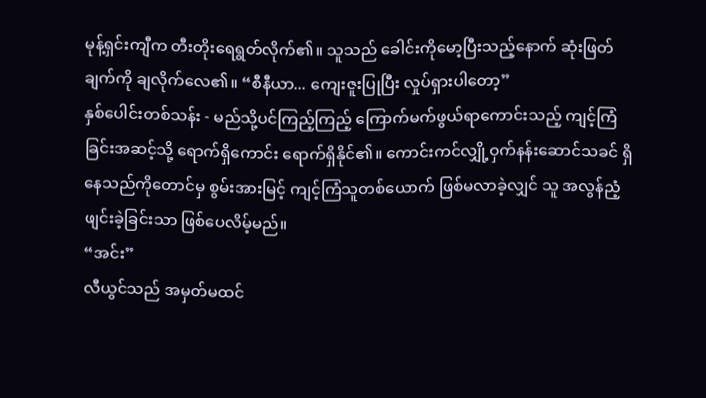မုန့်ရှင်းကျီက တီးတိုးရေရွတ်လိုက်၏။ သူသည် ခေါင်းကိုမော့ပြီးသည့်နောက် ဆုံးဖြတ်ချက်ကို ချလိုက်လေ၏။ “စီနီယာ... ကျေးဇူးပြုပြီး လှုပ်ရှားပါတော့”
နှစ်ပေါင်းတစ်သန်း - မည်သို့ပင်ကြည့်ကြည့် ကြောက်မက်ဖွယ်ရာကောင်းသည့် ကျင့်ကြံခြင်းအဆင့်သို့ ရောက်ရှိကောင်း ရောက်ရှိနိုင်၏။ ကောင်းကင်လျှို့ဝှက်နန်းဆောင်သခင် ရှိနေသည်ကိုတောင်မှ စွမ်းအားမြင့် ကျင့်ကြံသူတစ်ယောက် ဖြစ်မလာခဲ့လျှင် သူ အလွန်ညံ့ဖျင်းခဲ့ခြင်းသာ ဖြစ်ပေလိမ့်မည်။
“အင်း”
လီယွင်သည် အမှတ်မထင်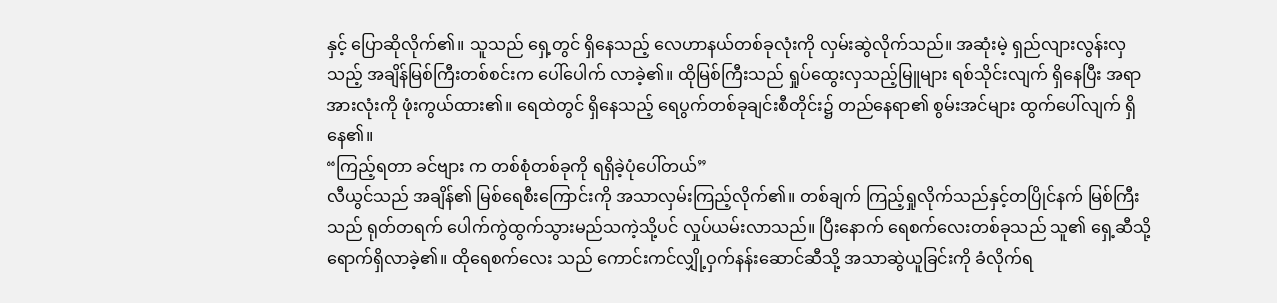နှင့် ပြောဆိုလိုက်၏။ သူသည် ရှေ့တွင် ရှိနေသည့် လေဟာနယ်တစ်ခုလုံးကို လှမ်းဆွဲလိုက်သည်။ အဆုံးမဲ့ ရှည်လျားလွန်းလှသည့် အချိန်မြစ်ကြီးတစ်စင်းက ပေါ်ပေါက် လာခဲ့၏။ ထိုမြစ်ကြီးသည် ရှုပ်ထွေးလှသည့်မြူများ ရစ်သိုင်းလျက် ရှိနေပြီး အရာအားလုံးကို ဖုံးကွယ်ထား၏။ ရေထဲတွင် ရှိနေသည့် ရေပွက်တစ်ခုချင်းစီတိုင်း၌ တည်နေရာ၏ စွမ်းအင်များ ထွက်ပေါ်လျက် ရှိနေ၏။
“ကြည့်ရတာ ခင်ဗျား က တစ်စုံတစ်ခုကို ရရှိခဲ့ပုံပေါ်တယ်”
လီယွင်သည် အချိန်၏ မြစ်ရေစီးကြောင်းကို အသာလှမ်းကြည့်လိုက်၏။ တစ်ချက် ကြည့်ရှုလိုက်သည်နှင့်တပြိုင်နက် မြစ်ကြီးသည် ရုတ်တရက် ပေါက်ကွဲထွက်သွားမည်သကဲ့သို့ပင် လှုပ်ယမ်းလာသည်။ ပြီးနောက် ရေစက်လေးတစ်ခုသည် သူ၏ ရှေ့ဆီသို့ ရောက်ရှိလာခဲ့၏။ ထိုရေစက်လေး သည် ကောင်းကင်လျှို့ဝှက်နန်းဆောင်ဆီသို့ အသာဆွဲယူခြင်းကို ခံလိုက်ရ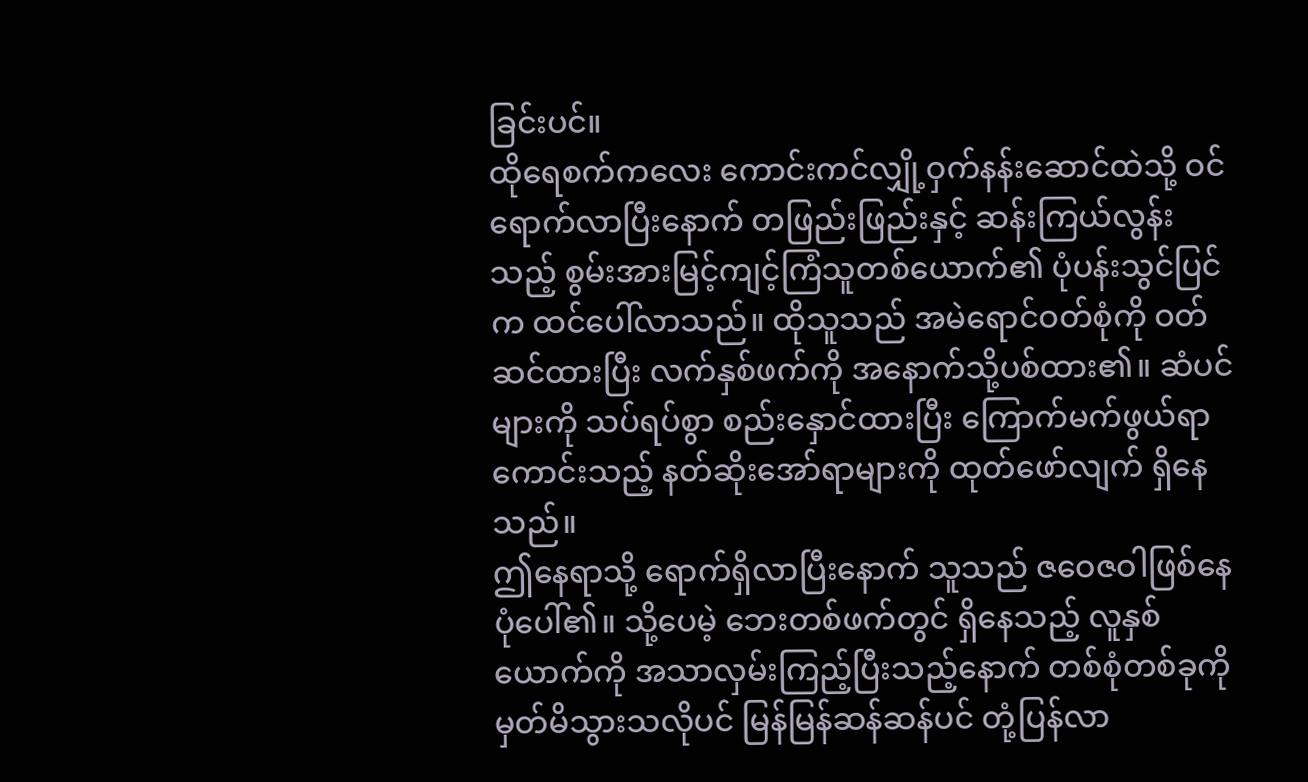ခြင်းပင်။
ထိုရေစက်ကလေး ကောင်းကင်လျှို့ဝှက်နန်းဆောင်ထဲသို့ ဝင်ရောက်လာပြီးနောက် တဖြည်းဖြည်းနှင့် ဆန်းကြယ်လွန်းသည့် စွမ်းအားမြင့်ကျင့်ကြံသူတစ်ယောက်၏ ပုံပန်းသွင်ပြင်က ထင်ပေါ်လာသည်။ ထိုသူသည် အမဲရောင်ဝတ်စုံကို ဝတ်ဆင်ထားပြီး လက်နှစ်ဖက်ကို အနောက်သို့ပစ်ထား၏။ ဆံပင်များကို သပ်ရပ်စွာ စည်းနှောင်ထားပြီး ကြောက်မက်ဖွယ်ရာကောင်းသည့် နတ်ဆိုးအော်ရာများကို ထုတ်ဖော်လျက် ရှိနေသည်။
ဤနေရာသို့ ရောက်ရှိလာပြီးနောက် သူသည် ဇဝေဇဝါဖြစ်နေပုံပေါ်၏။ သို့ပေမဲ့ ဘေးတစ်ဖက်တွင် ရှိနေသည့် လူနှစ်ယောက်ကို အသာလှမ်းကြည့်ပြီးသည့်နောက် တစ်စုံတစ်ခုကို မှတ်မိသွားသလိုပင် မြန်မြန်ဆန်ဆန်ပင် တုံ့ပြန်လာ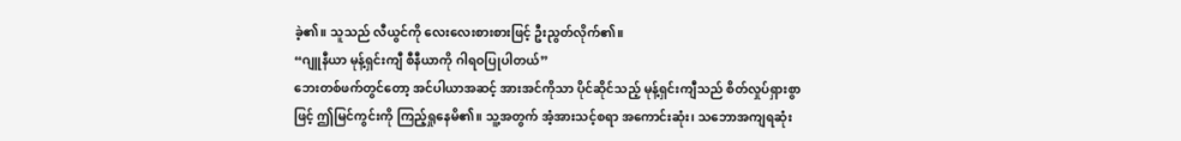ခဲ့၏။ သူသည် လီယွင်ကို လေးလေးစားစားဖြင့် ဦးညွတ်လိုက်၏။
“ဂျူနီယာ မုန့်ရှင်းကျီ စီနီယာကို ဂါရဝပြုပါတယ်”
ဘေးတစ်ဖက်တွင်တော့ အင်ပါယာအဆင့် အားအင်ကိုသာ ပိုင်ဆိုင်သည့် မုန့်ရှင်းကျီသည် စိတ်လှုပ်ရှားစွာဖြင့် ဤမြင်ကွင်းကို ကြည့်ရှုနေမိ၏။ သူ့အတွက် အံ့အားသင့်စရာ အကောင်းဆုံး၊ သဘောအကျရဆုံး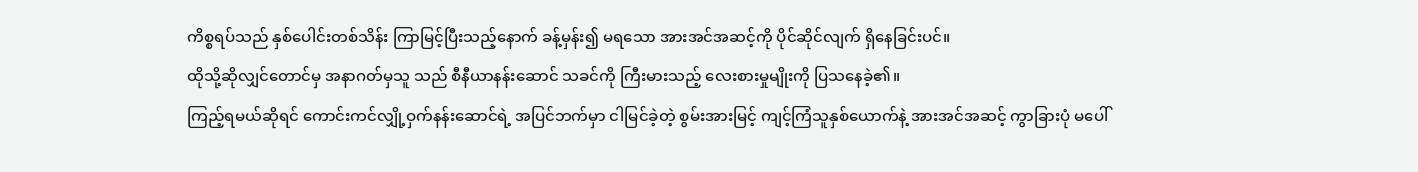ကိစ္စရပ်သည် နှစ်ပေါင်းတစ်သိန်း ကြာမြင့်ပြီးသည့်နောက် ခန့်မှန်း၍ မရသော အားအင်အဆင့်ကို ပိုင်ဆိုင်လျက် ရှိနေခြင်းပင်။
ထိုသို့ဆိုလျှင်တောင်မှ အနာဂတ်မှသူ သည် စီနီယာနန်းဆောင် သခင်ကို ကြီးမားသည့် လေးစားမှုမျိုးကို ပြသနေခဲ့၏။
ကြည့်ရမယ်ဆိုရင် ကောင်းကင်လျှို့ဝှက်နန်းဆောင်ရဲ့ အပြင်ဘက်မှာ ငါမြင်ခဲ့တဲ့ စွမ်းအားမြင့် ကျင့်ကြံသူနှစ်ယောက်နဲ့ အားအင်အဆင့် ကွာခြားပုံ မပေါ်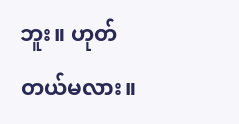ဘူး။ ဟုတ်တယ်မလား။